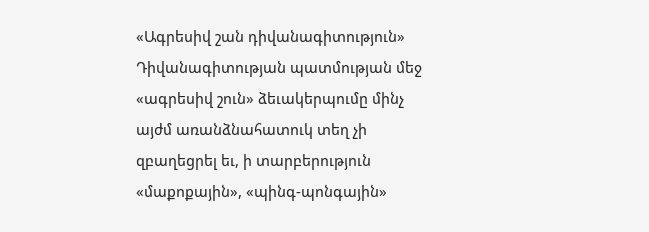«Ագրեսիվ շան դիվանագիտություն»
Դիվանագիտության պատմության մեջ «ագրեսիվ շուն» ձեւակերպումը մինչ այժմ առանձնահատուկ տեղ չի զբաղեցրել եւ, ի տարբերություն «մաքոքային», «պինգ-պոնգային»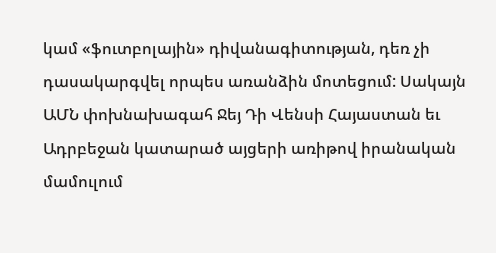կամ «ֆուտբոլային» դիվանագիտության, դեռ չի դասակարգվել որպես առանձին մոտեցում: Սակայն ԱՄՆ փոխնախագահ Ջեյ Դի Վենսի Հայաստան եւ Ադրբեջան կատարած այցերի առիթով իրանական մամուլում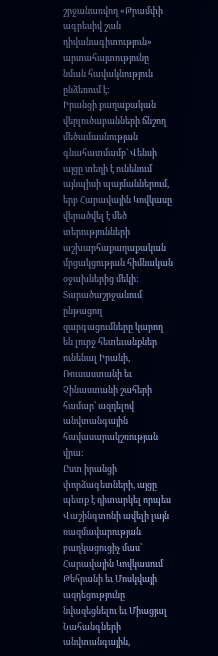շրջանառվող «Թրամփի ագրեսիվ շան դիվանագիտություն» արտահայտությունը նման հավակնություն ընձեռում է:
Իրանցի քաղաքական վերլուծաբանների ճնշող մեծամասնության գնահատմամբ՝ Վենսի այցը տեղի է ունենում այնպիսի պայմաններում, երբ Հարավային Կովկասը վերածվել է մեծ տերությունների աշխարհաքաղաքական մրցակցության հիմնական օջախներից մեկի: Տարածաշրջանում ընթացող զարգացումները կարող են լուրջ հետեւանքներ ունենալ Իրանի, Ռուսաստանի եւ Չինաստանի շահերի համար՝ ազդելով անվտանգային հավասարակշռության վրա:
Ըստ իրանցի փորձագետների, այցը պետք է դիտարկել որպես Վաշինգտոնի ավելի լայն ռազմավարության բաղկացուցիչ մաս՝ Հարավային Կովկասում Թեհրանի եւ Մոսկվայի ազդեցությունը նվազեցնելու եւ Միացյալ Նահանգների անվտանգային,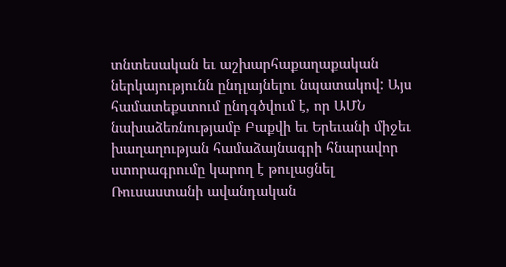տնտեսական եւ աշխարհաքաղաքական ներկայությունն ընդլայնելու նպատակով: Այս համատեքստում ընդգծվում է, որ ԱՄՆ նախաձեռնությամբ Բաքվի եւ Երեւանի միջեւ խաղաղության համաձայնագրի հնարավոր ստորագրումը կարող է թուլացնել Ռուսաստանի ավանդական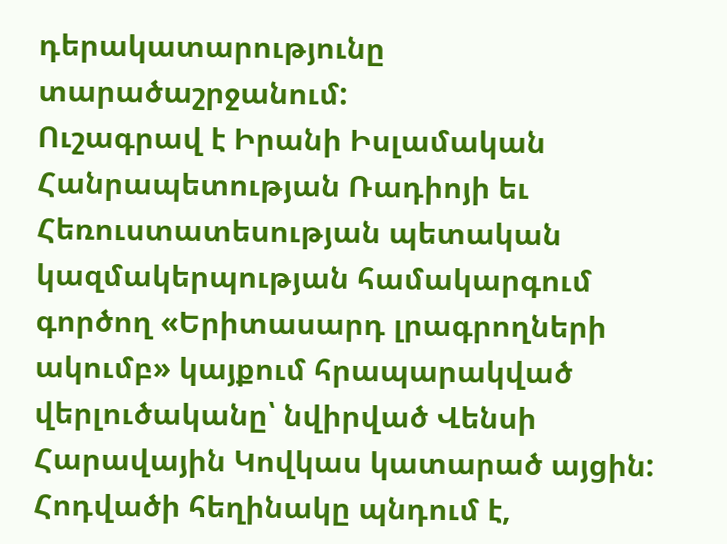դերակատարությունը տարածաշրջանում:
Ուշագրավ է Իրանի Իսլամական Հանրապետության Ռադիոյի եւ Հեռուստատեսության պետական կազմակերպության համակարգում գործող «Երիտասարդ լրագրողների ակումբ» կայքում հրապարակված վերլուծականը՝ նվիրված Վենսի Հարավային Կովկաս կատարած այցին: Հոդվածի հեղինակը պնդում է,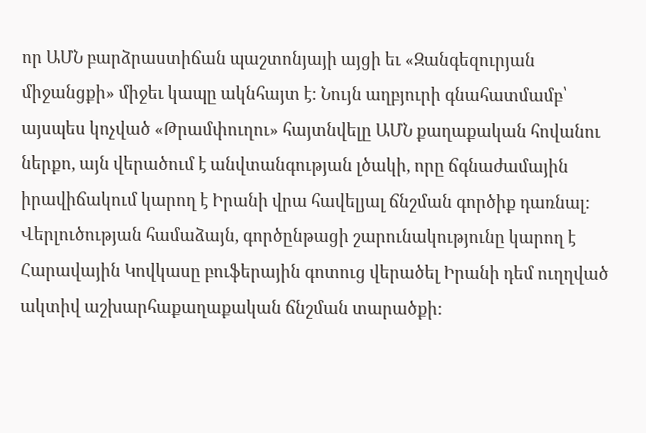որ ԱՄՆ բարձրաստիճան պաշտոնյայի այցի եւ «Զանգեզուրյան միջանցքի» միջեւ կապը ակնհայտ է: Նույն աղբյուրի գնահատմամբ՝ այսպես կոչված «Թրամփուղու» հայտնվելը ԱՄՆ քաղաքական հովանու ներքո, այն վերածում է անվտանգության լծակի, որը ճգնաժամային իրավիճակում կարող է Իրանի վրա հավելյալ ճնշման գործիք դառնալ:
Վերլուծության համաձայն, գործընթացի շարունակությունը կարող է Հարավային Կովկասը բուֆերային գոտուց վերածել Իրանի դեմ ուղղված ակտիվ աշխարհաքաղաքական ճնշման տարածքի: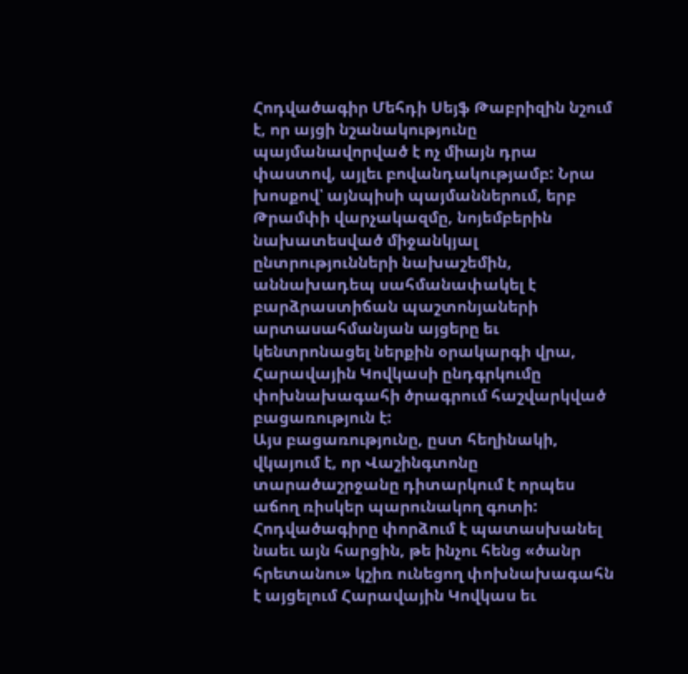Հոդվածագիր Մեհդի Սեյֆ Թաբրիզին նշում է, որ այցի նշանակությունը պայմանավորված է ոչ միայն դրա փաստով, այլեւ բովանդակությամբ: Նրա խոսքով՝ այնպիսի պայմաններում, երբ Թրամփի վարչակազմը, նոյեմբերին նախատեսված միջանկյալ ընտրությունների նախաշեմին, աննախադեպ սահմանափակել է բարձրաստիճան պաշտոնյաների արտասահմանյան այցերը եւ կենտրոնացել ներքին օրակարգի վրա, Հարավային Կովկասի ընդգրկումը փոխնախագահի ծրագրում հաշվարկված բացառություն է:
Այս բացառությունը, ըստ հեղինակի, վկայում է, որ Վաշինգտոնը տարածաշրջանը դիտարկում է որպես աճող ռիսկեր պարունակող գոտի: Հոդվածագիրը փորձում է պատասխանել նաեւ այն հարցին, թե ինչու հենց «ծանր հրետանու» կշիռ ունեցող փոխնախագահն է այցելում Հարավային Կովկաս եւ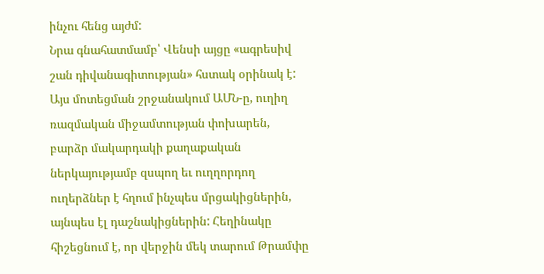ինչու հենց այժմ:
Նրա գնահատմամբ՝ Վենսի այցը «ագրեսիվ շան դիվանագիտության» հստակ օրինակ է: Այս մոտեցման շրջանակում ԱՄՆ-ը, ուղիղ ռազմական միջամտության փոխարեն, բարձր մակարդակի քաղաքական ներկայությամբ զսպող եւ ուղղորդող ուղերձներ է հղում ինչպես մրցակիցներին, այնպես էլ դաշնակիցներին: Հեղինակը հիշեցնում է, որ վերջին մեկ տարում Թրամփը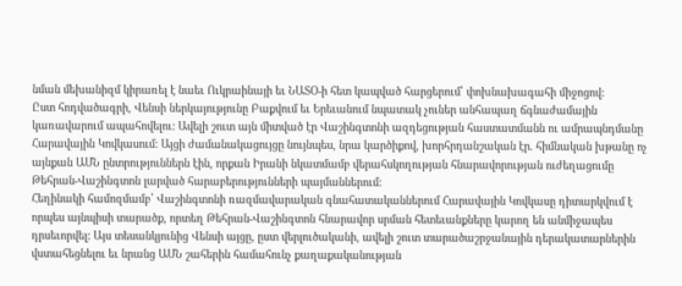նման մեխանիզմ կիրառել է նաեւ Ուկրաինայի եւ ՆԱՏՕ-ի հետ կապված հարցերում՝ փոխնախագահի միջոցով:
Ըստ հոդվածագրի, Վենսի ներկայությունը Բաքվում եւ Երեւանում նպատակ չուներ անհապաղ ճգնաժամային կառավարում ապահովելու: Ավելի շուտ այն միտված էր Վաշինգտոնի ազդեցության հաստատմանն ու ամրապնդմանը Հարավային Կովկասում: Այցի ժամանակացույցը նույնպես, նրա կարծիքով, խորհրդանշական էր. հիմնական խթանը ոչ այնքան ԱՄՆ ընտրություններն էին, որքան Իրանի նկատմամբ վերահսկողության հնարավորության ուժեղացումը Թեհրան-Վաշինգտոն լարված հարաբերությունների պայմաններում:
Հեղինակի համոզմամբ՝ Վաշինգտոնի ռազմավարական գնահատականներում Հարավային Կովկասը դիտարկվում է որպես այնպիսի տարածք, որտեղ Թեհրան-Վաշինգտոն հնարավոր սրման հետեւանքները կարող են անմիջապես դրսեւորվել: Այս տեսանկյունից Վենսի այցը, ըստ վերլուծականի, ավելի շուտ տարածաշրջանային դերակատարներին վստահեցնելու եւ նրանց ԱՄՆ շահերին համահունչ քաղաքականության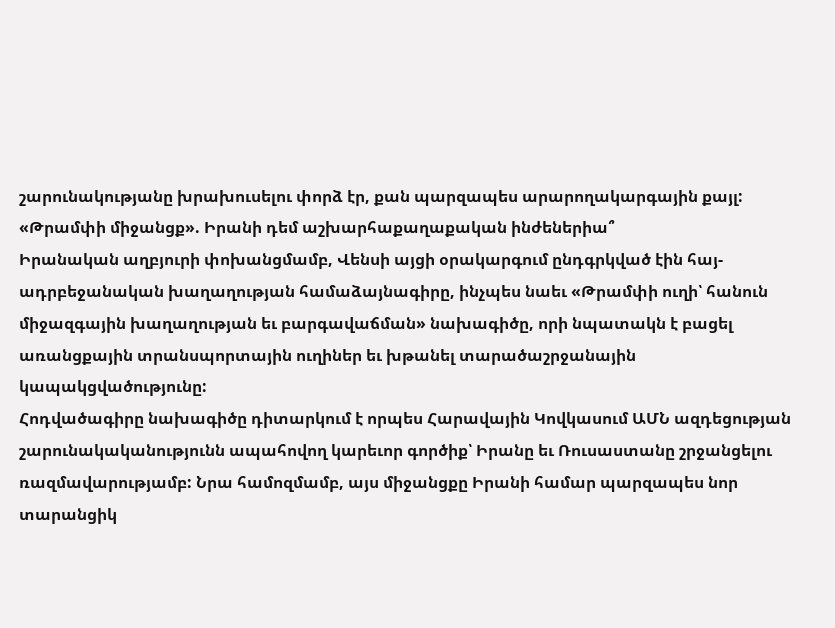շարունակությանը խրախուսելու փորձ էր, քան պարզապես արարողակարգային քայլ:
«Թրամփի միջանցք». Իրանի դեմ աշխարհաքաղաքական ինժեներիա՞
Իրանական աղբյուրի փոխանցմամբ, Վենսի այցի օրակարգում ընդգրկված էին հայ-ադրբեջանական խաղաղության համաձայնագիրը, ինչպես նաեւ «Թրամփի ուղի՝ հանուն միջազգային խաղաղության եւ բարգավաճման» նախագիծը, որի նպատակն է բացել առանցքային տրանսպորտային ուղիներ եւ խթանել տարածաշրջանային կապակցվածությունը:
Հոդվածագիրը նախագիծը դիտարկում է որպես Հարավային Կովկասում ԱՄՆ ազդեցության շարունակականությունն ապահովող կարեւոր գործիք՝ Իրանը եւ Ռուսաստանը շրջանցելու ռազմավարությամբ: Նրա համոզմամբ, այս միջանցքը Իրանի համար պարզապես նոր տարանցիկ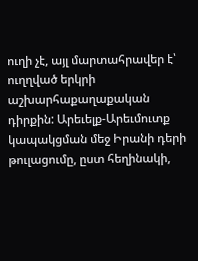ուղի չէ, այլ մարտահրավեր է՝ ուղղված երկրի աշխարհաքաղաքական դիրքին: Արեւելք-Արեւմուտք կապակցման մեջ Իրանի դերի թուլացումը, ըստ հեղինակի,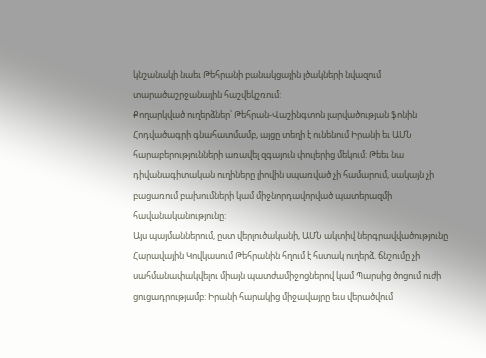կնշանակի նաեւ Թեհրանի բանակցային լծակների նվազում տարածաշրջանային հաշվեկշռում:
Քողարկված ուղերձներ՝ Թեհրան-Վաշինգտոն լարվածության ֆոնին
Հոդվածագրի գնահատմամբ, այցը տեղի է ունենում Իրանի եւ ԱՄՆ հարաբերությունների առավել զգայուն փուլերից մեկում: Թեեւ նա դիվանագիտական ուղիները լիովին սպառված չի համարում, սակայն չի բացառում բախումների կամ միջնորդավորված պատերազմի հավանականությունը:
Այս պայմաններում, ըստ վերլուծականի, ԱՄՆ ակտիվ ներգրավվածությունը Հարավային Կովկասում Թեհրանին հղում է հստակ ուղերձ. ճնշումը չի սահմանափակվելու միայն պատժամիջոցներով կամ Պարսից ծոցում ուժի ցուցադրությամբ: Իրանի հարակից միջավայրը եւս վերածվում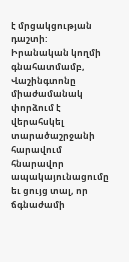է մրցակցության դաշտի:
Իրանական կողմի գնահատմամբ, Վաշինգտոնը միաժամանակ փորձում է վերահսկել տարածաշրջանի հարավում հնարավոր ապակայունացումը եւ ցույց տալ, որ ճգնաժամի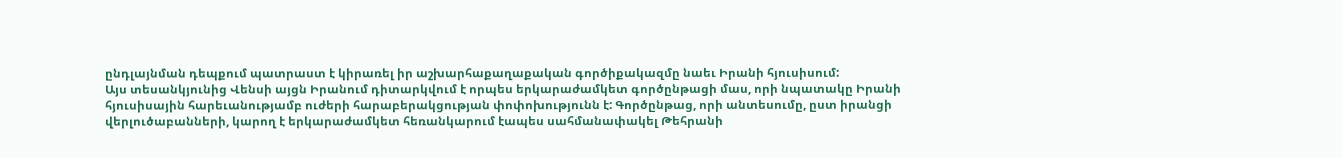ընդլայնման դեպքում պատրաստ է կիրառել իր աշխարհաքաղաքական գործիքակազմը նաեւ Իրանի հյուսիսում:
Այս տեսանկյունից Վենսի այցն Իրանում դիտարկվում է որպես երկարաժամկետ գործընթացի մաս, որի նպատակը Իրանի հյուսիսային հարեւանությամբ ուժերի հարաբերակցության փոփոխությունն է: Գործընթաց, որի անտեսումը, ըստ իրանցի վերլուծաբանների, կարող է երկարաժամկետ հեռանկարում էապես սահմանափակել Թեհրանի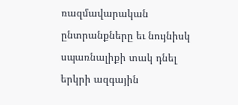ռազմավարական ընտրանքները եւ նույնիսկ սպառնալիքի տակ դնել երկրի ազգային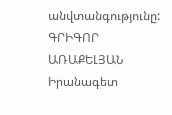անվտանգությունը:
ԳՐԻԳՈՐ ԱՌԱՔԵԼՅԱՆ
Իրանագետ